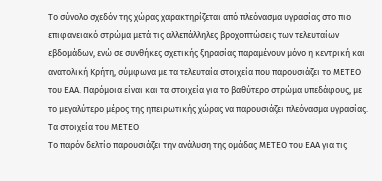Το σύνολο σχεδόν της χώρας χαρακτηρίζεται από πλεόνασμα υγρασίας στο πιο επιφανειακό στρώμα μετά τις αλλεπάλληλες βροχοπτώσεις των τελευταίων εβδομάδων, ενώ σε συνθήκες σχετικής ξηρασίας παραμένουν μόνο η κεντρική και ανατολική Κρήτη, σύμφωνα με τα τελευταία στοιχεία που παρουσιάζει το ΜΕΤΕΟ του ΕΑΑ. Παρόμοια είναι και τα στοιχεία για το βαθύτερο στρώμα υπεδάφους, με το μεγαλύτερο μέρος της ηπειρωτικής χώρας να παρουσιάζει πλεόνασμα υγρασίας.
Τα στοιχεία του ΜΕΤΕΟ
Το παρόν δελτίο παρουσιάζει την ανάλυση της ομάδας ΜΕΤΕΟ του ΕΑΑ για τις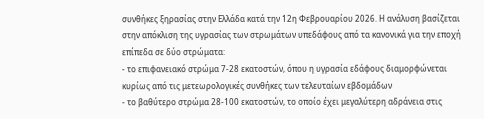συνθήκες ξηρασίας στην Ελλάδα κατά την 12η Φεβρουαρίου 2026. Η ανάλυση βασίζεται στην απόκλιση της υγρασίας των στρωμάτων υπεδάφους από τα κανονικά για την εποχή επίπεδα σε δύο στρώματα:
- το επιφανειακό στρώμα 7-28 εκατοστών, όπου η υγρασία εδάφους διαμορφώνεται κυρίως από τις μετεωρολογικές συνθήκες των τελευταίων εβδομάδων
- το βαθύτερο στρώμα 28-100 εκατοστών, το οποίο έχει μεγαλύτερη αδράνεια στις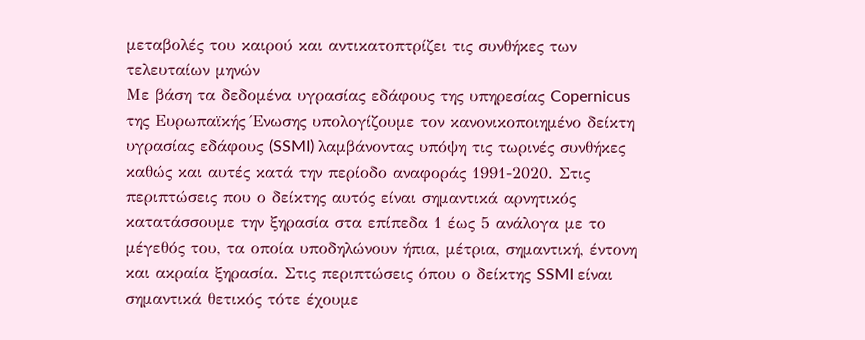μεταβολές του καιρού και αντικατοπτρίζει τις συνθήκες των τελευταίων μηνών
Με βάση τα δεδομένα υγρασίας εδάφους της υπηρεσίας Copernicus της Ευρωπαϊκής Ένωσης υπολογίζουμε τον κανονικοποιημένο δείκτη υγρασίας εδάφους (SSMI) λαμβάνοντας υπόψη τις τωρινές συνθήκες καθώς και αυτές κατά την περίοδο αναφοράς 1991-2020. Στις περιπτώσεις που ο δείκτης αυτός είναι σημαντικά αρνητικός κατατάσσουμε την ξηρασία στα επίπεδα 1 έως 5 ανάλογα με το μέγεθός του, τα οποία υποδηλώνουν ήπια, μέτρια, σημαντική, έντονη και ακραία ξηρασία. Στις περιπτώσεις όπου ο δείκτης SSMI είναι σημαντικά θετικός τότε έχουμε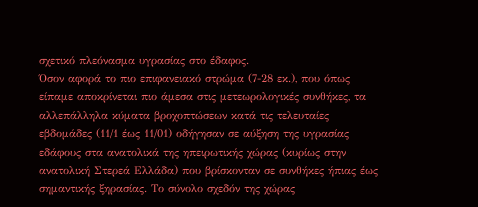σχετικό πλεόνασμα υγρασίας στο έδαφος.
Όσον αφορά το πιο επιφανειακό στρώμα (7-28 εκ.), που όπως είπαμε αποκρίνεται πιο άμεσα στις μετεωρολογικές συνθήκες, τα αλλεπάλληλα κύματα βροχοπτώσεων κατά τις τελευταίες εβδομάδες (11/1 έως 11/01) οδήγησαν σε αύξηση της υγρασίας εδάφους στα ανατολικά της ηπειρωτικής χώρας (κυρίως στην ανατολική Στερεά Ελλάδα) που βρίσκονταν σε συνθήκες ήπιας έως σημαντικής ξηρασίας. Το σύνολο σχεδόν της χώρας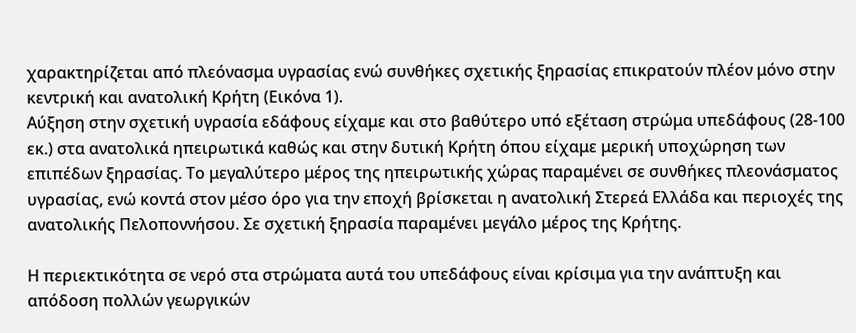χαρακτηρίζεται από πλεόνασμα υγρασίας ενώ συνθήκες σχετικής ξηρασίας επικρατούν πλέον μόνο στην κεντρική και ανατολική Κρήτη (Εικόνα 1).
Αύξηση στην σχετική υγρασία εδάφους είχαμε και στο βαθύτερο υπό εξέταση στρώμα υπεδάφους (28-100 εκ.) στα ανατολικά ηπειρωτικά καθώς και στην δυτική Κρήτη όπου είχαμε μερική υποχώρηση των επιπέδων ξηρασίας. Το μεγαλύτερο μέρος της ηπειρωτικής χώρας παραμένει σε συνθήκες πλεονάσματος υγρασίας, ενώ κοντά στον μέσο όρο για την εποχή βρίσκεται η ανατολική Στερεά Ελλάδα και περιοχές της ανατολικής Πελοποννήσου. Σε σχετική ξηρασία παραμένει μεγάλο μέρος της Κρήτης.

Η περιεκτικότητα σε νερό στα στρώματα αυτά του υπεδάφους είναι κρίσιμα για την ανάπτυξη και απόδοση πολλών γεωργικών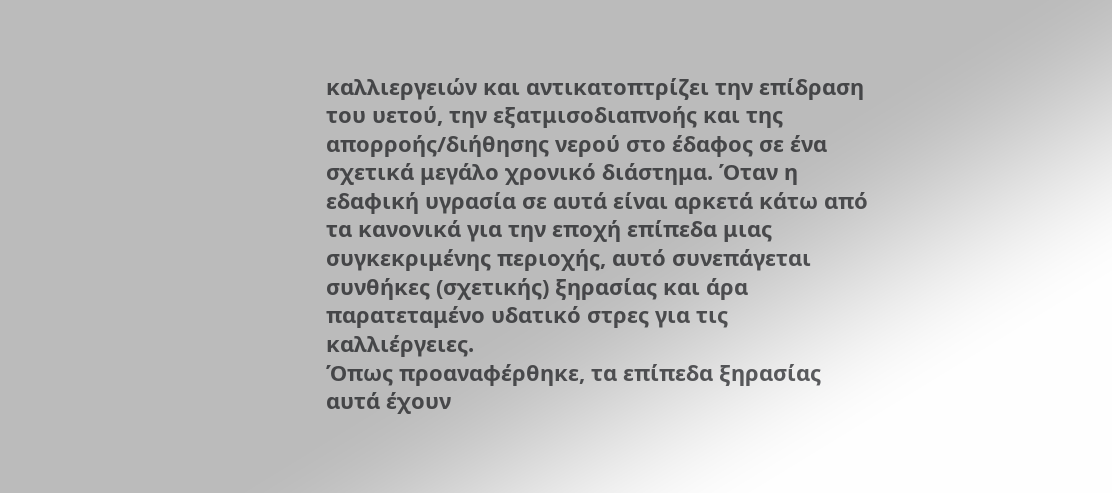καλλιεργειών και αντικατοπτρίζει την επίδραση του υετού, την εξατμισοδιαπνοής και της απορροής/διήθησης νερού στο έδαφος σε ένα σχετικά μεγάλο χρονικό διάστημα. Όταν η εδαφική υγρασία σε αυτά είναι αρκετά κάτω από τα κανονικά για την εποχή επίπεδα μιας συγκεκριμένης περιοχής, αυτό συνεπάγεται συνθήκες (σχετικής) ξηρασίας και άρα παρατεταμένο υδατικό στρες για τις καλλιέργειες.
Όπως προαναφέρθηκε, τα επίπεδα ξηρασίας αυτά έχουν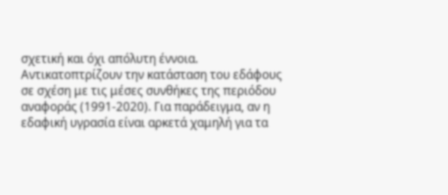σχετική και όχι απόλυτη έννοια. Αντικατοπτρίζουν την κατάσταση του εδάφους σε σχέση με τις μέσες συνθήκες της περιόδου αναφοράς (1991-2020). Για παράδειγμα, αν η εδαφική υγρασία είναι αρκετά χαμηλή για τα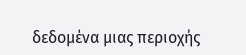δεδομένα μιας περιοχής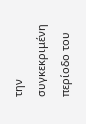την συγκεκριμένη περίοδο του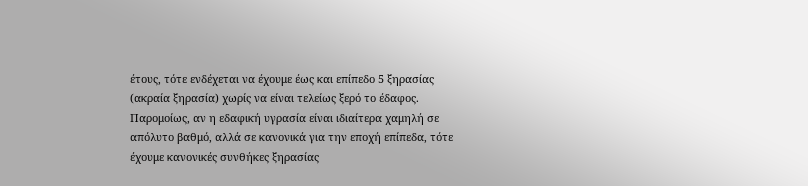έτους, τότε ενδέχεται να έχουμε έως και επίπεδο 5 ξηρασίας (ακραία ξηρασία) χωρίς να είναι τελείως ξερό το έδαφος. Παρομοίως, αν η εδαφική υγρασία είναι ιδιαίτερα χαμηλή σε απόλυτο βαθμό, αλλά σε κανονικά για την εποχή επίπεδα, τότε έχουμε κανονικές συνθήκες ξηρασίας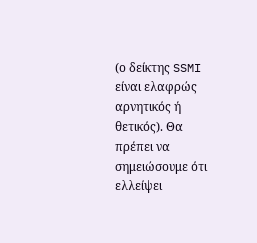(ο δείκτης SSMI είναι ελαφρώς αρνητικός ή θετικός). Θα πρέπει να σημειώσουμε ότι ελλείψει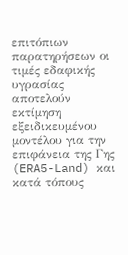επιτόπιων παρατηρήσεων οι τιμές εδαφικής υγρασίας αποτελούν εκτίμηση εξειδικευμένου μοντέλου για την επιφάνεια της Γης (ERA5-Land) και κατά τόπους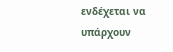ενδέχεται να υπάρχουν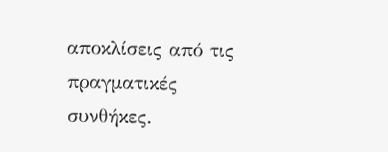αποκλίσεις από τις πραγματικές συνθήκες.